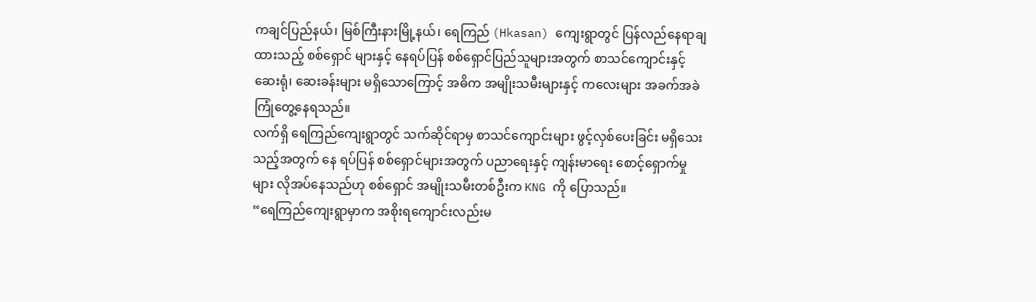ကချင်ပြည်နယ်၊ မြစ်ကြီးနားမြို့နယ်၊ ရေကြည် (Hkasan) ကျေးရွာတွင် ပြန်လည်နေရာချထားသည့် စစ်ရှောင် များနှင့် နေရပ်ပြန် စစ်ရှောင်ပြည်သူများအတွက် စာသင်ကျောင်းနှင့် ဆေးရုံ၊ ဆေးခန်းများ မရှိသောကြောင့် အဓိက အမျိုးသမီးများနှင့် ကလေးများ အခက်အခဲကြုံတွေ့နေရသည်။
လက်ရှိ ရေကြည်ကျေးရွာတွင် သက်ဆိုင်ရာမှ စာသင်ကျောင်းများ ဖွင့်လှစ်ပေးခြင်း မရှိသေးသည့်အတွက် နေ ရပ်ပြန် စစ်ရှောင်များအတွက် ပညာရေးနှင့် ကျန်းမာရေး စောင့်ရှောက်မှုများ လိုအပ်နေသည်ဟု စစ်ရှောင် အမျိုးသမီးတစ်ဦးက KNG ကို ပြောသည်။
“ရေကြည်ကျေးရွာမှာက အစိုးရကျောင်းလည်းမ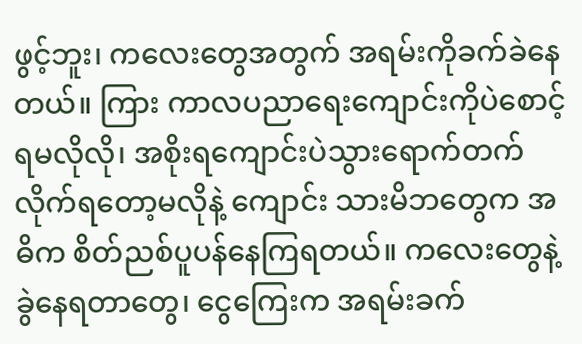ဖွင့်ဘူး၊ ကလေးတွေအတွက် အရမ်းကိုခက်ခဲနေတယ်။ ကြား ကာလပညာရေးကျောင်းကိုပဲစောင့်ရမလိုလို၊ အစိုးရကျောင်းပဲသွားရောက်တက်လိုက်ရတော့မလိုနဲ့ ကျောင်း သားမိဘတွေက အဓိက စိတ်ညစ်ပူပန်နေကြရတယ်။ ကလေးတွေနဲ့ ခွဲနေရတာတွေ၊ ငွေကြေးက အရမ်းခက်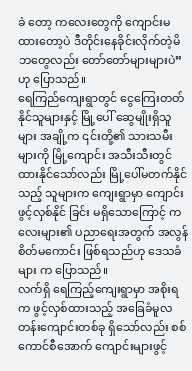ခဲ တော့ ကလေးတွေကို ကျောင်းမထားတော့ပဲ ဒီတိုင်းနေခိုင်းလိုက်တဲ့မိဘတွေလည်း တော်တော်များများပဲ” ဟု ပြောသည်။
ရေကြည်ကျေးရွာတွင် ငွေကြေးတတ်နိုင်သူများနှင့် မြို့ပေါ် ဆွေမျိုးရှိသူများ အချို့က ၎င်းတို့၏ သားသမီးများကို မြို့ကျောင်း အသီးသီးတွင် ထားနိုင်သော်လည်း မြို့ပေါ်မတက်နိုင်သည့် သူများက ကျေးရွာမှာ ကျောင်းဖွင့်လှစ်နိုင် ခြင်း မရှိသောကြောင့် ကလေးများ၏ ပညာရေးအတွက် အလွန်စိတ်မကောင်း ဖြစ်ရသည်ဟု ဒေသခံများ က ပြောသည်။
လက်ရှိ ရေကြည့်ကျေးရွာမှာ အစိုးရက ဖွင့်လှစ်ထားသည့် အခြေခံမူလတန်းကျောင်းတစ်ခု ရှိသော်လည်း စစ် ကောင်စီအောက် ကျောင်းများဖွင့်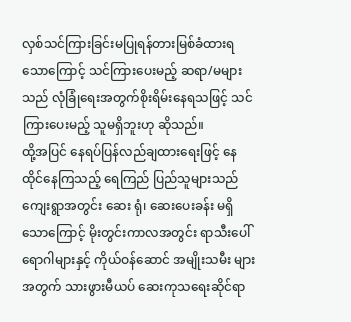လှစ်သင်ကြားခြင်းမပြုရန်တားမြစ်ခံထားရသောကြောင့် သင်ကြားပေးမည့် ဆရာ/မများသည် လုံခြုံရေးအတွက်စိုးရိမ်းနေရသဖြင့် သင်ကြားပေးမည့် သူမရှိဘူးဟု ဆိုသည်။
ထို့အပြင် နေရပ်ပြန်လည်ချထားရေးဖြင့် နေထိုင်နေကြသည့် ရေကြည် ပြည်သူများသည် ကျေးရွာအတွင်း ဆေး ရုံ၊ ဆေးပေးခန်း မရှိသောကြောင့် မိုးတွင်းကာလအတွင်း ရာသီးပေါ်ရောဂါများနှင့် ကိုယ်ဝန်ဆောင် အမျိုးသမီး များအတွက် သားဖွားမီယပ် ဆေးကုသရေးဆိုင်ရာ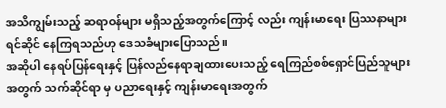အသိကျွမ်းသည့် ဆရာဝန်များ မရှိသည့်အတွက်ကြောင့် လည်း ကျန်းမာရေး ပြဿနာများရင်ဆိုင် နေကြရသည်ဟု ဒေသခံများပြောသည်။
အဆိုပါ နေရပ်ပြန်ရေးနှင့် ပြန်လည်နေရာချထားပေးသည့် ရေကြည်စစ်ရှောင်ပြည်သူများအတွက် သက်ဆိုင်ရာ မှ ပညာရေးနှင့် ကျန်းမာရေးအတွက်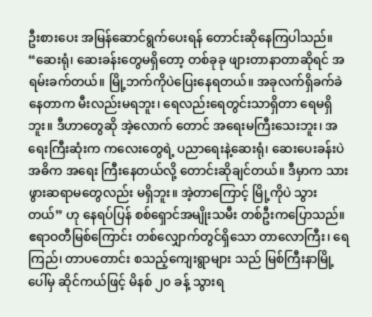ဦးစားပေး အမြန်ဆောင်ရွက်ပေးရန် တောင်းဆိုနေကြပါသည်။
“ဆေးရုံ၊ ဆေးခန်းတွေမရှိတော့ တစ်ခုခု ဖျားတာနာတာဆိုရင် အရမ်းခက်တယ်။ မြို့ဘက်ကိုပဲပြေးနေရတယ်။ အခုလက်ရှိခက်ခဲနေတာက မီးလည်းမရဘူး၊ ရေလည်းရေတွင်းသာရှိတာ ရေမရှိဘူး။ ဒီဟာတွေဆို အဲ့လောက် တောင် အရေးမကြီးသေးဘူး၊ အရေးကြီးဆုံးက ကလေးတွေရဲ့ ပညာရေးနဲ့ဆေးရုံ၊ ဆေးပေးခန်းပဲ အဓိက အရေး ကြီးနေတယ်လို့ တောင်းဆိုချင်တယ်။ ဒီမှာက သားဖွားဆရာမတွေလည်း မရှိဘူး။ အဲ့တာကြောင့် မြို့ကိုပဲ သွား တယ်” ဟု နေရပ်ပြန် စစ်ရှောင်အမျိုးသမီး တစ်ဦးကပြောသည်။
ဧရာဝတီမြစ်ကြောင်း တစ်လျှောက်တွင်ရှိသော တာလောကြီး၊ ရေကြည်၊ တာပတောင်း စသည့်ကျေးရွာများ သည် မြစ်ကြီးနာမြို့ပေါ်မှ ဆိုင်ကယ်ဖြင့် မိနစ် ၂၀ ခန့် သွားရ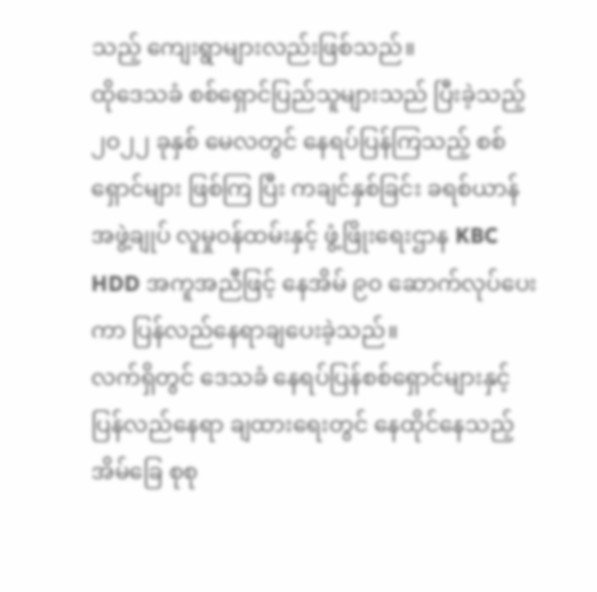သည့် ကျေးရွာများလည်းဖြစ်သည်။
ထိုဒေသခံ စစ်ရှောင်ပြည်သူများသည် ပြီးခဲ့သည့် ၂၀၂၂ ခုနှစ် မေလတွင် နေရပ်ပြန်ကြသည့် စစ်ရှောင်များ ဖြစ်ကြ ပြီး ကချင်နှစ်ခြင်း ခရစ်ယာန်အဖွဲ့ချုပ် လူမှုဝန်ထမ်းနှင့် ဖွံ့ဖြိုးရေးဌာန KBC HDD အကူအညီဖြင့် နေအိမ် ၉၀ ဆောက်လုပ်ပေးကာ ပြန်လည်နေရာချပေးခဲ့သည်။
လက်ရှိတွင် ဒေသခံ နေရပ်ပြန်စစ်ရှောင်များနှင့် ပြန်လည်နေရာ ချထားရေးတွင် နေထိုင်နေသည့် အိမ်ခြေ စုစု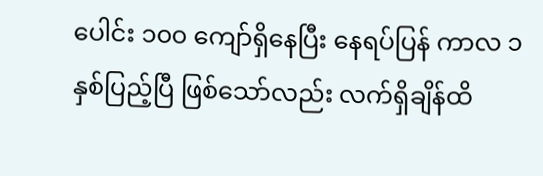ပေါင်း ၁၀၀ ကျော်ရှိနေပြီး နေရပ်ပြန် ကာလ ၁ နှစ်ပြည့်ပြီ ဖြစ်သော်လည်း လက်ရှိချိန်ထိ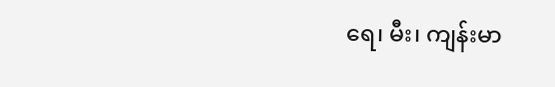ရေ၊ မီး၊ ကျန်းမာ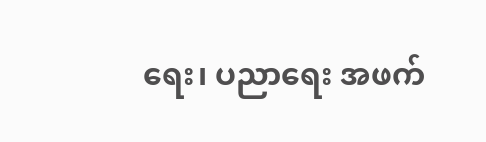ရေး၊ ပညာရေး အဖက်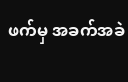ဖက်မှ အခက်အခဲ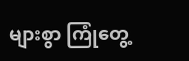များစွာ ကြုံတွေ့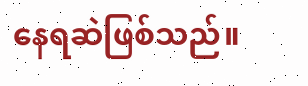နေရဆဲဖြစ်သည်။